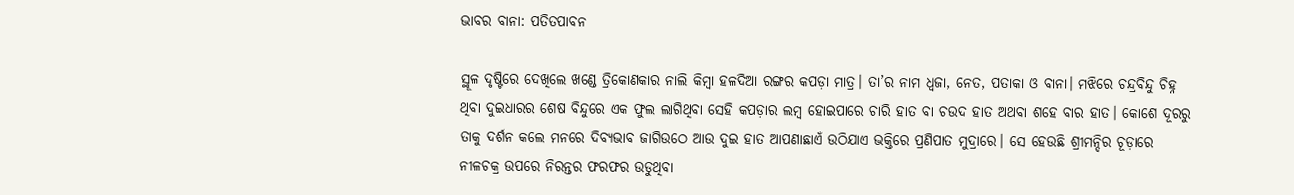ଭାବର ବାନା: ପତିତପାବନ

ସ୍ଥୂଳ ଦୃଷ୍ଟିରେ ଦେଖିଲେ ଖଣ୍ଡେ ତ୍ରିକୋଣକାର ନାଲି କିମ୍ବା ହଳଦିଆ ରଙ୍ଗର କପଡ଼ା ମାତ୍ର। ତା’ର ନାମ ଧ୍ୱଜା, ନେତ, ପତାକା ଓ ବାନା। ମଝିରେ ଚନ୍ଦ୍ରବିନ୍ଦୁ ଚିହ୍ନ ଥିବା ଦୁଇଧାରର ଶେଷ ବିନ୍ଦୁରେ ଏକ ଫୁଲ ଲାଗିଥିବା ସେହି କପଡ଼ାର ଲମ୍ବ ହୋଇପାରେ ଚାରି ହାତ ବା ଚଉଦ ହାତ ଅଥବା ଶହେ ବାର ହାତ। କୋଶେ ଦୂରରୁ ତାକୁ ଦର୍ଶନ କଲେ ମନରେ ଦିବ୍ୟଭାବ ଜାଗିଉଠେ ଆଉ ଦୁଇ ହାତ ଆପଣାଛାଏଁ ଉଠିଯାଏ ଭକ୍ତିରେ ପ୍ରଣିପାତ ମୁଦ୍ରାରେ। ସେ ହେଉଛି ଶ୍ରୀମନ୍ଦିର ଚୂଡ଼ାରେ ନୀଳଚକ୍ର ଉପରେ ନିରନ୍ତର ଫରଫର ଉଡୁଥିବା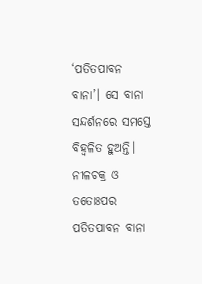‘ପତିତପାବନ ବାନା’। ସେ ବାନା ସନ୍ଦର୍ଶନରେ ସମସ୍ତେ ବିହ୍ବଳିତ ହୁଅନ୍ତି।
ନୀଳଚକ୍ର ଓ ତତୋଃପର ପତିତପାବନ ବାନା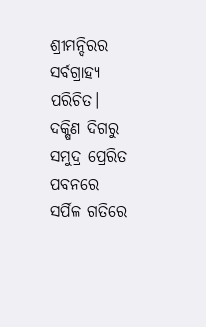ଶ୍ରୀମନ୍ଦିରର ସର୍ବଗ୍ରାହ୍ୟ ପରିଚିତ। ଦକ୍ଷିଣ ଦିଗରୁ ସମୁଦ୍ର ପ୍ରେରିତ ପବନରେ ସର୍ପିଳ ଗତିରେ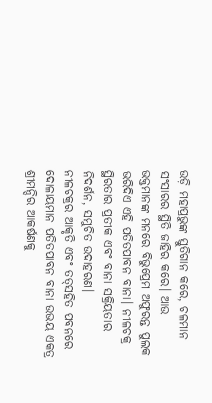ଉଡ଼ି ମହାପ୍ରଭୁଙ୍କ ସ୍ତୁତିଗାନ କରେ, ଚଳମାନ ସଂସାରର ସ୍ଥିତି ଜାହିର କରେ। ଆଉ ଭକ୍ତମାନଙ୍କ ମନରେ ବିଭୁପ୍ରେମ ଅଫୁରନ୍ତ ପୁଲକ ଭରିଦିଏ ଏହି ପତିତପାବନ ବାନା। ନୀଳଚକ୍ର ସ୍ଥିରତାର ପ୍ରତୀକ ଏବଂ ବାନା ସକ୍ରିୟତାର ନିଦର୍ଶନ, ସମୁଚିତ ଉଦାହରଣ।
ନୀଳଚକ୍ରର ଆକୃତି ଏବଂ ତତ୍‌ସହିତ ପବନରେ ଦୋଳାୟମାନ ପତିତପାବନ ବାନା ଉଭୟ ଏକତ୍ର ଶ୍ରୀମନ୍ଦିର ଆକର୍ଷଣକୁ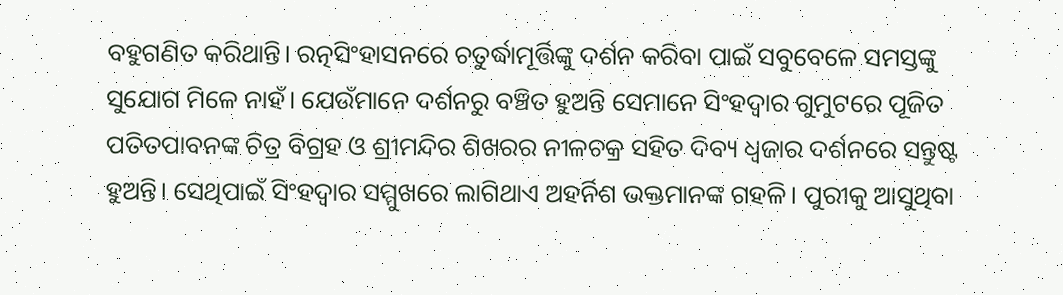ବହୁଗଣିତ କରିଥାନ୍ତି। ରତ୍ନସିଂହାସନରେ ଚତୁର୍ଦ୍ଧାମୂର୍ତ୍ତିଙ୍କୁ ଦର୍ଶନ କରିବା ପାଇଁ ସବୁବେଳେ ସମସ୍ତଙ୍କୁ ସୁଯୋଗ ମିଳେ ନାହଁ। ଯେଉଁମାନେ ଦର୍ଶନରୁ ବଞ୍ଚିତ ହୁଅନ୍ତି ସେମାନେ ସିଂହଦ୍ୱାର ଗୁମୁଟରେ ପୂଜିତ ପତିତପାବନଙ୍କ ଚିତ୍ର ବିଗ୍ରହ ଓ ଶ୍ରୀମନ୍ଦିର ଶିଖରର ନୀଳଚକ୍ର ସହିତ ଦିବ୍ୟ ଧ୍ୱଜାର ଦର୍ଶନରେ ସନ୍ତୁଷ୍ଟ ହୁଅନ୍ତି। ସେଥିପାଇଁ ସିଂହଦ୍ୱାର ସମ୍ମୁଖରେ ଲାଗିଥାଏ ଅହର୍ନିଶ ଭକ୍ତମାନଙ୍କ ଗହଳି। ପୁରୀକୁ ଆସୁଥିବା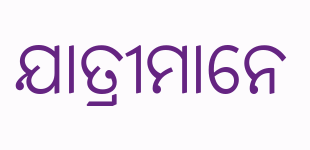ଯାତ୍ରୀମାନେ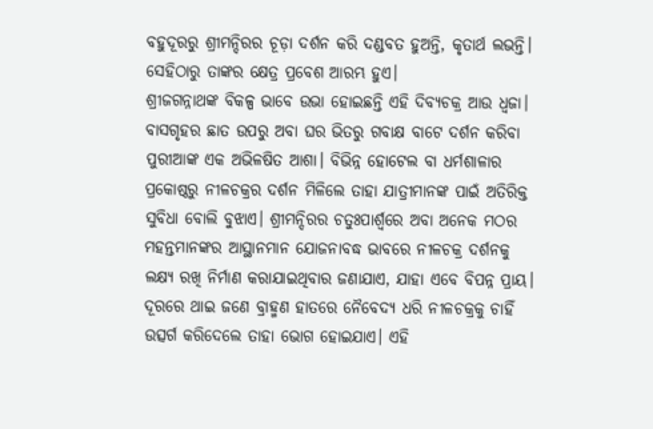ବହୁଦୂରରୁ ଶ୍ରୀମନ୍ଦିରର ଚୂଡ଼ା ଦର୍ଶନ କରି ଦଣ୍ଡବତ ହୁଅନ୍ତି, କୃତାର୍ଥ ଲଭନ୍ତି। ସେହିଠାରୁ ତାଙ୍କର କ୍ଷେତ୍ର ପ୍ରବେଶ ଆରମ୍ଭ ହୁଏ।
ଶ୍ରୀଜଗନ୍ନାଥଙ୍କ ବିକଳ୍ପ ଭାବେ ଉଭା ହୋଇଛନ୍ତି ଏହି ଦିବ୍ୟଚକ୍ର ଆଉ ଧ୍ୱଜା। ବାସଗୃହର ଛାତ ଉପରୁ ଅବା ଘର ଭିତରୁ ଗବାକ୍ଷ ବାଟେ ଦର୍ଶନ କରିବା ପୁରୀଆଙ୍କ ଏକ ଅଭିଳଷିତ ଆଶା। ବିଭିନ୍ନ ହୋଟେଲ ବା ଧର୍ମଶାଳାର ପ୍ରକୋଷ୍ଠରୁ ନୀଳଚକ୍ରର ଦର୍ଶନ ମିଳିଲେ ତାହା ଯାତ୍ରୀମାନଙ୍କ ପାଇଁ ଅତିରିକ୍ତ ସୁବିଧା ବୋଲି ବୁଝାଏ। ଶ୍ରୀମନ୍ଦିରର ଚତୁଃପାର୍ଶ୍ୱରେ ଅବା ଅନେକ ମଠର ମହନ୍ତମାନଙ୍କର ଆସ୍ଥାନମାନ ଯୋଜନାବଦ୍ଧ ଭାବରେ ନୀଳଚକ୍ର ଦର୍ଶନକୁ ଲକ୍ଷ୍ୟ ରଖି ନିର୍ମାଣ କରାଯାଇଥିବାର ଜଣାଯାଏ, ଯାହା ଏବେ ବିପନ୍ନ ପ୍ରାୟ। ଦୂରରେ ଥାଇ ଜଣେ ବ୍ରାହ୍ମଣ ହାତରେ ନୈବେଦ୍ୟ ଧରି ନୀଳଚକ୍ରକୁ ଚାହିଁ ଉତ୍ସର୍ଗ କରିଦେଲେ ତାହା ଭୋଗ ହୋଇଯାଏ। ଏହି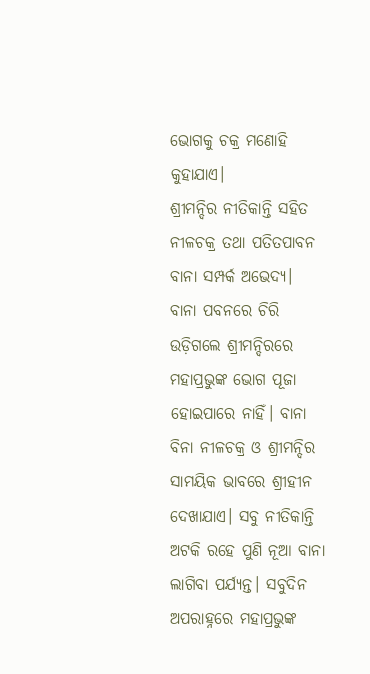ଭୋଗକୁ ଚକ୍ର ମଣୋହି କୁହାଯାଏ।
ଶ୍ରୀମନ୍ଦିର ନୀତିକାନ୍ତି ସହିତ ନୀଳଚକ୍ର ତଥା ପତିତପାବନ ବାନା ସମ୍ପର୍କ ଅଭେଦ୍ୟ। ବାନା ପବନରେ ଚିରି ଉଡ଼ିଗଲେ ଶ୍ରୀମନ୍ଦିରରେ ମହାପ୍ରଭୁଙ୍କ ଭୋଗ ପୂଜା ହୋଇପାରେ ନାହିଁ। ବାନା ବିନା ନୀଳଚକ୍ର ଓ ଶ୍ରୀମନ୍ଦିର ସାମୟିକ ଭାବରେ ଶ୍ରୀହୀନ ଦେଖାଯାଏ। ସବୁ ନୀତିକାନ୍ତି ଅଟକି ରହେ ପୁଣି ନୂଆ ବାନା ଲାଗିବା ପର୍ଯ୍ୟନ୍ତ। ସବୁଦିନ ଅପରାହ୍ନରେ ମହାପ୍ରଭୁଙ୍କ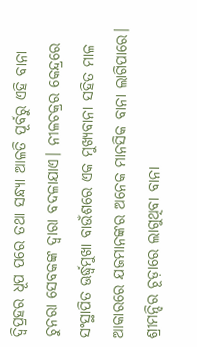ଦ୍ୱିପ୍ରହର ଧୂପ ପରେ ତଥା ସନ୍ଧ୍ୟା ଆଳତି ପୂର୍ବରୁ ଏହି ବାନା ଚୁନରା ସେବକଙ୍କ ଦ୍ୱାରା ବଦଳାଯାଏ। ନୀଳଚକ୍ରର କେନ୍ଦ୍ରରେ ସଂସ୍ଥାପିତ ଊର୍ଦ୍ଧ୍ୱମୁଖା ବାଉଁଶରେ ଏକ ମୁଖ୍ୟବାନା ସହିତ ମାଳ ଆକାରରେ ଯଜମାନଙ୍କର ଅନେକ ମାନସିକ ବାନା ଲାଗିପାରେ। ଶ୍ରୀମନ୍ଦିର ଚୂଡ଼ାରେ ଲାଗୁଥିବା ବାନା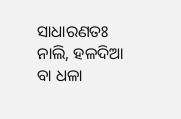ସାଧାରଣତଃ ନାଲି, ହଳଦିଆ ବା ଧଳା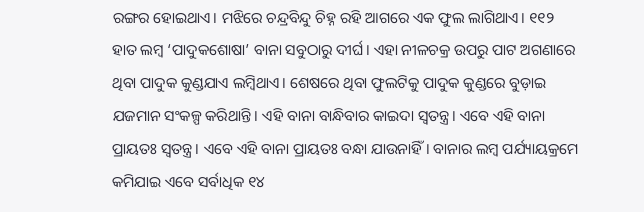ରଙ୍ଗର ହୋଇଥାଏ। ମଝିରେ ଚନ୍ଦ୍ରବିନ୍ଦୁ ଚିହ୍ନ ରହି ଆଗରେ ଏକ ଫୁଲ ଲାଗିଥାଏ। ୧୧୨ ହାତ ଲମ୍ବ ‘ପାଦୁକଶୋଷା’ ବାନା ସବୁଠାରୁ ଦୀର୍ଘ। ଏହା ନୀଳଚକ୍ର ଉପରୁ ପାଟ ଅଗଣାରେ ଥିବା ପାଦୁକ କୁଣ୍ଡଯାଏ ଲମ୍ବିଥାଏ। ଶେଷରେ ଥିବା ଫୁଲଟିକୁ ପାଦୁକ କୁଣ୍ଡରେ ବୁଡ଼ାଇ ଯଜମାନ ସଂକଳ୍ପ କରିଥାନ୍ତି। ଏହି ବାନା ବାନ୍ଧିବାର କାଇଦା ସ୍ବତନ୍ତ୍ର। ଏବେ ଏହି ବାନା ପ୍ରାୟତଃ ସ୍ବତନ୍ତ୍ର। ଏବେ ଏହି ବାନା ପ୍ରାୟତଃ ବନ୍ଧା ଯାଉନାହିଁ। ବାନାର ଲମ୍ବ ପର୍ଯ୍ୟାୟକ୍ରମେ କମିଯାଇ ଏବେ ସର୍ବାଧିକ ୧୪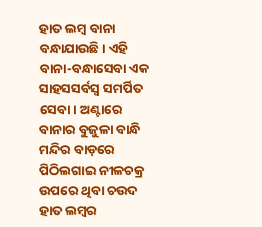ହାତ ଲମ୍ବ ବାନା ବନ୍ଧାଯାଉଛି। ଏହି ବାନା-ବନ୍ଧାସେବା ଏକ ସାହସସର୍ବସ୍ବ ସମର୍ପିତ ସେବା। ଅଣ୍ଟାରେ ବାନାର ବୁଜୁଳା ବାନ୍ଧି ମନ୍ଦିର ବାଡ଼ରେ ପିଠିଲଗାଇ ନୀଳଚକ୍ର ଉପରେ ଥିବା ଚଉଦ ହାତ ଲମ୍ବର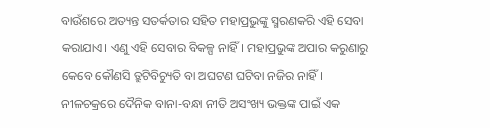ବାଉଁଶରେ ଅତ୍ୟନ୍ତ ସତର୍କତାର ସହିତ ମହାପ୍ରଭୁଙ୍କୁ ସ୍ମରଣକରି ଏହି ସେବା କରାଯାଏ। ଏଣୁ ଏହି ସେବାର ବିକଳ୍ପ ନାହିଁ। ମହାପ୍ରଭୁଙ୍କ ଅପାର କରୁଣାରୁ କେବେ କୌଣସି ତ୍ରୁଟିବିଚ୍ୟୁତି ବା ଅଘଟଣ ଘଟିବା ନଜିର ନାହିଁ।
ନୀଳଚକ୍ରରେ ଦୈନିକ ବାନା-ବନ୍ଧା ନୀତି ଅସଂଖ୍ୟ ଭକ୍ତଙ୍କ ପାଇଁ ଏକ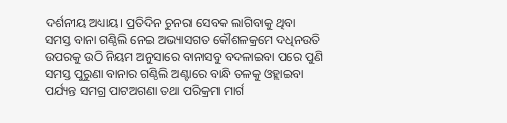ଦର୍ଶନୀୟ ଅଧ୍ୟାୟ। ପ୍ରତିଦିନ ଚୁନରା ସେବକ ଲାଗିବାକୁ ଥିବା ସମସ୍ତ ବାନା ଗଣ୍ଠିଲି ନେଇ ଅଭ୍ୟାସଗତ କୌଶଳକ୍ରମେ ଦଧିନଉତି ଉପରକୁ ଉଠି ନିୟମ ଅନୁସାରେ ବାନାସବୁ ବଦଳାଇବା ପରେ ପୁଣି ସମସ୍ତ ପୁରୁଣା ବାନାର ଗଣ୍ଠିଲି ଅଣ୍ଟାରେ ବାନ୍ଧି ତଳକୁ ଓହ୍ଲାଇବା ପର୍ଯ୍ୟନ୍ତ ସମଗ୍ର ପାଟଅଗଣା ତଥା ପରିକ୍ରମା ମାର୍ଗ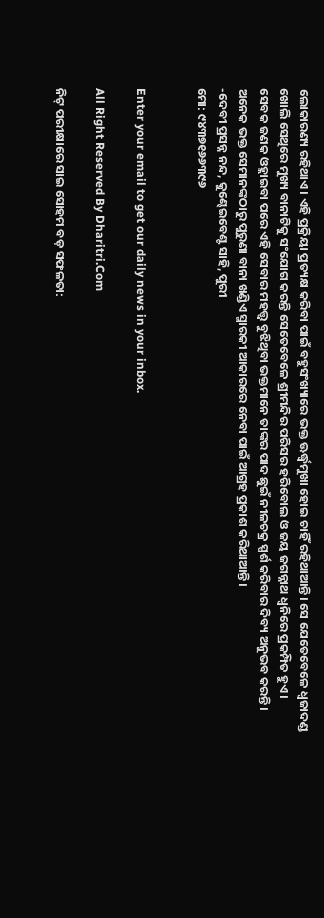ଲୋକାରଣ୍ୟ ରହିଥାଏ। ଏହି ପ୍ରକ୍ରିୟା ପ୍ରତ୍ୟକ୍ଷ କରିବା ପାଇଁ ବହୁସଂଖ୍ୟାରେ ଭକ୍ତ ଊର୍ଦ୍ଧ୍ୱମୁଖା ହୋଇ ଚାହିଁ ରହିଥାଆନ୍ତି। ସେ ଯେତେବେଳେ ଧ୍ୱଜାଦଣ୍ଡ ଖୋଲି ସେଥିରେ ମୁଖ୍ୟ ବାନାଟିକୁ ସଂଯୋଗ କରନ୍ତି ସେତେବେଳେ ଶ୍ରୀମନ୍ଦିର ପରିସର ହରିବୋଲ ଓ ଜୟ ଜଗନ୍ନାଥ ଧ୍ୱନିରେ ପ୍ରକମ୍ପିତ ହୁଏ। ସେବକ ଜଣକ ଓହ୍ଲାଇବା ପରେ ଏହି ସେବାର ମହତ୍ତ୍ୱ ବୁଝିଥିବା ଭକ୍ତମାନେ ତାଙ୍କର ପାଦ ଛୁଇଁ ନୀଳଚକ୍ର ସ୍ପର୍ଶ କରିବାର ଦିବ୍ୟ ଅନୁଭବ କରନ୍ତି। ଅନେକ ଭକ୍ତ ସେମାନଙ୍କଠାରୁ ପୁରୁଣା ବାନା ଖଣ୍ଡିଏ ସ୍ମାରକୀ ଆକାରରେ ନେବା ପାଇଁ ଆଗ୍ରହ ପ୍ରକାଶ କରିଥାଆନ୍ତି।
-ଦେବୀ ପ୍ରସନ୍ନ ନନ୍ଦ, କୁଣ୍ଢେଇବେଣ୍ଟ ସାହି, ପୁରୀ
ମୋ: ୯୪୩୭୧୬୬୩୯୬


Enter your email to get our daily news in your inbox.

All Right Reserved By Dharitri.Com

ନିଟ୍‌ ପରୀକ୍ଷାରେ ସାଇ ସୋହମ ବଡ଼ ସଫଳତା: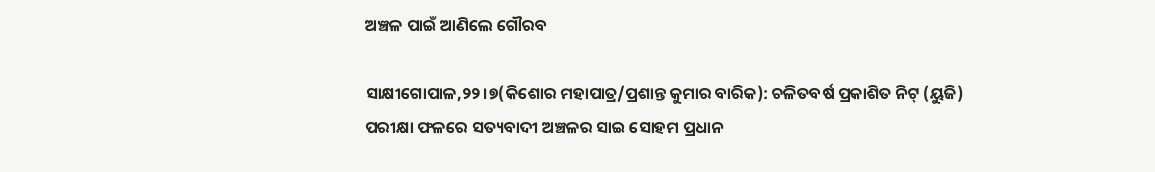ଅଞ୍ଚଳ ପାଇଁ ଆଣିଲେ ଗୌରବ

ସାକ୍ଷୀଗୋପାଳ,୨୨।୭(କିଶୋର ମହାପାତ୍ର/ପ୍ରଶାନ୍ତ କୁମାର ବାରିକ): ଚଳିତବର୍ଷ ପ୍ରକାଶିତ ନିଟ୍‌ (ୟୁଜି) ପରୀକ୍ଷା ଫଳରେ ସତ୍ୟବାଦୀ ଅଞ୍ଚଳର ସାଇ ସୋହମ ପ୍ରଧାନ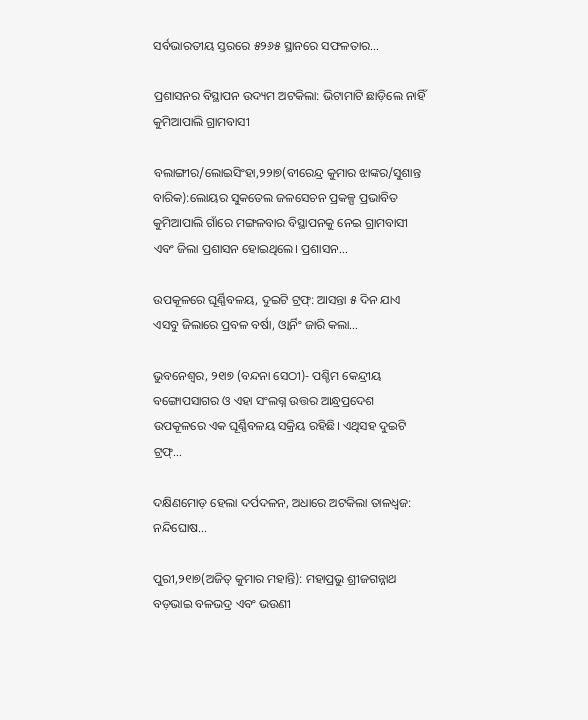ସର୍ବଭାରତୀୟ ସ୍ତରରେ ୫୨୬୫ ସ୍ଥାନରେ ସଫଳତାର…

ପ୍ରଶାସନର ବିସ୍ଥାପନ ଉଦ୍ୟମ ଅଟକିଲା: ଭିଟାମାଟି ଛାଡ଼ିଲେ ନାହିଁ କୁମିଆପାଲି ଗ୍ରାମବାସୀ

ବଲାଙ୍ଗୀର/ଲୋଇସିଂହା,୨୨ା୭(ବୀରେନ୍ଦ୍ର କୁମାର ଝାଙ୍କର/ସୁଶାନ୍ତ ବାରିକ):ଲୋୟର ସୁକତେଲ ଜଳସେଚନ ପ୍ରକଳ୍ପ ପ୍ରଭାବିତ କୁମିଆପାଲି ଗାଁରେ ମଙ୍ଗଳବାର ବିସ୍ଥାପନକୁ ନେଇ ଗ୍ରାମବାସୀ ଏବଂ ଜିଲା ପ୍ରଶାସନ ହୋଇଥିଲେ। ପ୍ରଶାସନ…

ଉପକୂଳରେ ଘୂର୍ଣ୍ଣିବଳୟ, ଦୁଇଟି ଟ୍ରଫ୍‌: ଆସନ୍ତା ୫ ଦିନ ଯାଏ ଏସବୁ ଜିଲାରେ ପ୍ରବଳ ବର୍ଷା, ଓ୍ବାର୍ନିଂ ଜାରି କଲା…

ଭୁବନେଶ୍ୱର, ୨୧ା୭ (ବନ୍ଦନା ସେଠୀ)- ପଶ୍ଚିମ କେନ୍ଦ୍ରୀୟ ବଙ୍ଗୋପସାଗର ଓ ଏହା ସଂଲଗ୍ନ ଉତ୍ତର ଆନ୍ଧ୍ରପ୍ରଦେଶ ଉପକୂଳରେ ଏକ ଘୂର୍ଣ୍ଣିବଳୟ ସକ୍ରିୟ ରହିଛି। ଏଥିସହ ଦୁଇଟି ଟ୍ରଫ୍‌…

ଦକ୍ଷିଣମୋଡ଼ ହେଲା ଦର୍ପଦଳନ, ଅଧାରେ ଅଟକିଲା ତାଳଧ୍ୱଜ: ନନ୍ଦିଘୋଷ…

ପୁରୀ,୨୧ା୭(ଅଜିତ୍‌ କୁମାର ମହାନ୍ତି): ମହାପ୍ରଭୁ ଶ୍ରୀଜଗନ୍ନାଥ ବଡ଼ଭାଇ ବଳଭଦ୍ର ଏବଂ ଭଉଣୀ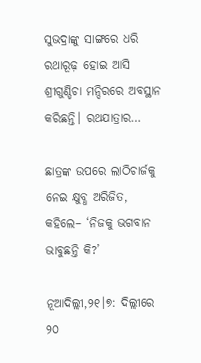ସୁଭଦ୍ରାଙ୍କୁ ସାଙ୍ଗରେ ଧରି ରଥାରୂଢ଼ ହୋଇ ଆସି ଶ୍ରୀଗୁଣ୍ଡିଚା ମନ୍ଦିରରେ ଅବସ୍ଥାନ କରିଛନ୍ତି। ରଥଯାତ୍ରାର…

ଛାତ୍ରଙ୍କ ଉପରେ ଲାଠିଚାର୍ଜକୁ ନେଇ କ୍ଷୁବ୍ଧ ଅରିଜିତ, କହିଲେ– ‘ନିଜକୁ ଭଗବାନ ଭାବୁଛନ୍ତି କି?’

ନୂଆଦିଲ୍ଲୀ,୨୧।୭: ଦିଲ୍ଲୀରେ ୨୦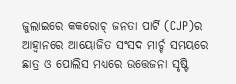ଜୁଲାଇରେ କକରୋଚ୍ ଜନତା ପାର୍ଟି (CJP)ର ଆହ୍ୱାନରେ ଆୟୋଜିତ ସଂସଦ ମାର୍ଚ୍ଚ ସମୟରେ ଛାତ୍ର ଓ ପୋଲିସ ମଧ୍ୟରେ ଉତ୍ତେଜନା ସୃଷ୍ଟି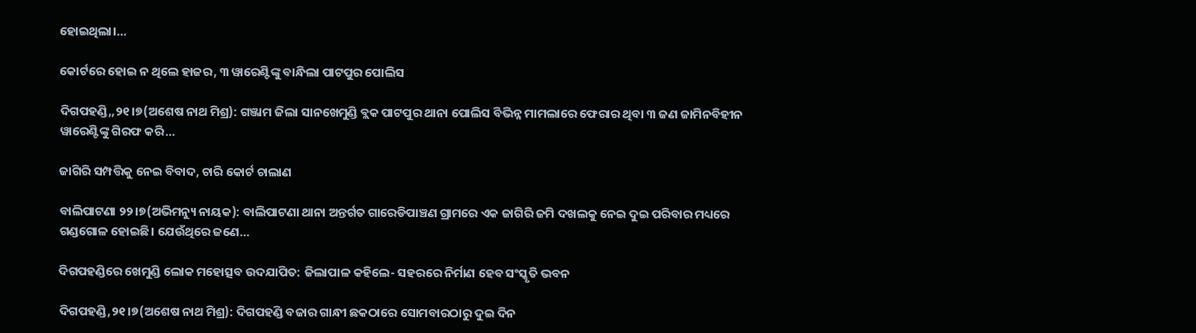ହୋଇଥିଲା।…

କୋର୍ଟରେ ହୋଇ ନ ଥିଲେ ହାଜର, ୩ ୱାରେଣ୍ଟିଙ୍କୁ ବାନ୍ଧିଲା ପାଟପୁର ପୋଲିସ

ଦିଗପହଣ୍ଡି,,୨୧।୭(ଅଶେଷ ନାଥ ମିଶ୍ର): ଗଞ୍ଜାମ ଜିଲା ସାନଖେମୁଣ୍ଡି ବ୍ଲକ ପାଟପୁର ଥାନା ପୋଲିସ ବିଭିନ୍ନ ମାମଲାରେ ଫେରାର ଥିବା ୩ ଜଣ ଜାମିନବିହୀନ ୱାରେଣ୍ଟିଙ୍କୁ ଗିରଫ କରି…

ଜାଗିରି ସମ୍ପତ୍ତିକୁ ନେଇ ବିବାଦ, ଚାରି କୋର୍ଟ ଚାଲାଣ

ବାଲିପାଟଣା ୨୨।୭(ଅଭିମନ୍ୟୁ ନାୟକ): ବାଲିପାଟଣା ଥାନା ଅନ୍ତର୍ଗତ ଗାରେଡିପାଞ୍ଚଣ ଗ୍ରାମରେ ଏକ ଜାଗିରି ଜମି ଦଖଲକୁ ନେଇ ଦୁଇ ପରିବାର ମଧ୍ୟରେ ଗଣ୍ଡଗୋଳ ହୋଇଛି। ଯେଉଁଥିରେ ଜଣେ…

ଦିଗପହଣ୍ଡିରେ ଖେମୁଣ୍ଡି ଲୋକ ମହୋତ୍ସବ ଉଦଯାପିତ: ଜିଲାପାଳ କହିଲେ- ସହରରେ ନିର୍ମାଣ ହେବ ସଂସ୍କୃତି ଭବନ

ଦିଗପହଣ୍ଡି,୨୧।୭(ଅଶେଷ ନାଥ ମିଶ୍ର): ଦିଗପହଣ୍ଡି ବଜାର ଗାନ୍ଧୀ ଛକଠାରେ ସୋମବାରଠାରୁ ଦୁଇ ଦିନ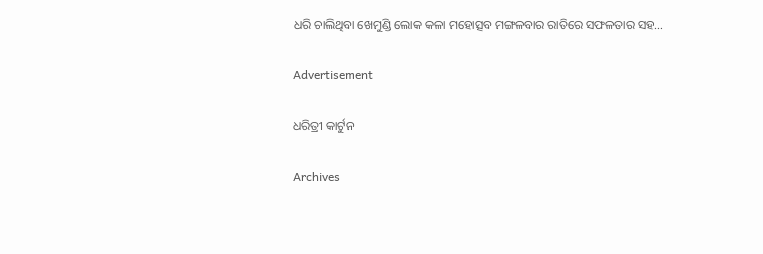ଧରି ଚାଲିଥିବା ଖେମୁଣ୍ଡି ଲୋକ କଳା ମହୋତ୍ସବ ମଙ୍ଗଳବାର ରାତିରେ ସଫଳତାର ସହ…

Advertisement

ଧରିତ୍ରୀ କାର୍ଟୁନ

Archives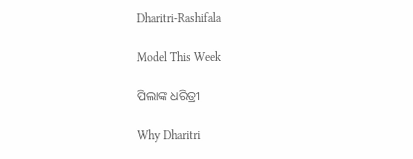Dharitri-Rashifala

Model This Week

ପିଲାଙ୍କ ଧରିତ୍ରୀ

Why Dharitri